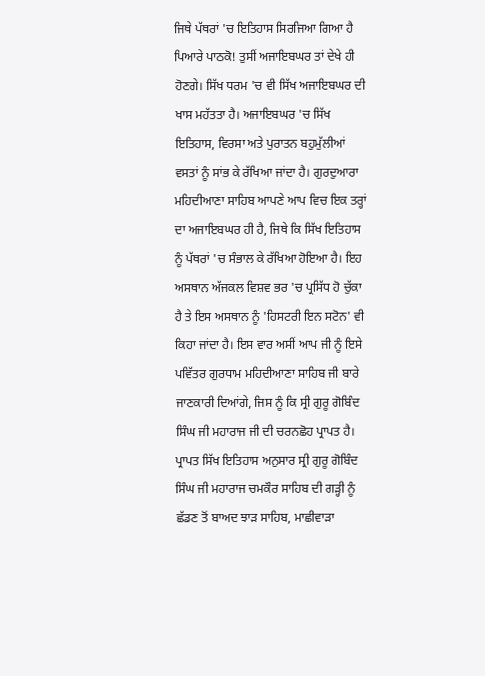ਜਿਥੇ ਪੱਥਰਾਂ 'ਚ ਇਤਿਹਾਸ ਸਿਰਜਿਆ ਗਿਆ ਹੈ
ਪਿਆਰੇ ਪਾਠਕੋ! ਤੁਸੀਂ ਅਜਾਇਬਘਰ ਤਾਂ ਦੇਖੇ ਹੀ ਹੋਣਗੇ। ਸਿੱਖ ਧਰਮ 'ਚ ਵੀ ਸਿੱਖ ਅਜਾਇਬਘਰ ਦੀ ਖਾਸ ਮਹੱਤਤਾ ਹੈ। ਅਜਾਇਬਘਰ 'ਚ ਸਿੱਖ ਇਤਿਹਾਸ, ਵਿਰਸਾ ਅਤੇ ਪੁਰਾਤਨ ਬਹੁਮੁੱਲੀਆਂ ਵਸਤਾਂ ਨੂੰ ਸਾਂਭ ਕੇ ਰੱਖਿਆ ਜਾਂਦਾ ਹੈ। ਗੁਰਦੁਆਰਾ ਮਹਿਦੀਆਣਾ ਸਾਹਿਬ ਆਪਣੇ ਆਪ ਵਿਚ ਇਕ ਤਰ੍ਹਾਂ ਦਾ ਅਜਾਇਬਘਰ ਹੀ ਹੈ, ਜਿਥੇ ਕਿ ਸਿੱਖ ਇਤਿਹਾਸ ਨੂੰ ਪੱਥਰਾਂ 'ਚ ਸੰਭਾਲ ਕੇ ਰੱਖਿਆ ਹੋਇਆ ਹੈ। ਇਹ ਅਸਥਾਨ ਅੱਜਕਲ ਵਿਸ਼ਵ ਭਰ 'ਚ ਪ੍ਰਸਿੱਧ ਹੋ ਚੁੱਕਾ ਹੈ ਤੇ ਇਸ ਅਸਥਾਨ ਨੂੰ 'ਹਿਸਟਰੀ ਇਨ ਸਟੋਨ' ਵੀ ਕਿਹਾ ਜਾਂਦਾ ਹੈ। ਇਸ ਵਾਰ ਅਸੀਂ ਆਪ ਜੀ ਨੂੰ ਇਸੇ ਪਵਿੱਤਰ ਗੁਰਧਾਮ ਮਹਿਦੀਆਣਾ ਸਾਹਿਬ ਜੀ ਬਾਰੇ ਜਾਣਕਾਰੀ ਦਿਆਂਗੇ, ਜਿਸ ਨੂੰ ਕਿ ਸ੍ਰੀ ਗੁਰੂ ਗੋਬਿੰਦ ਸਿੰਘ ਜੀ ਮਹਾਰਾਜ ਜੀ ਦੀ ਚਰਨਛੋਹ ਪ੍ਰਾਪਤ ਹੈ। ਪ੍ਰਾਪਤ ਸਿੱਖ ਇਤਿਹਾਸ ਅਨੁਸਾਰ ਸ੍ਰੀ ਗੁਰੂ ਗੋਬਿੰਦ ਸਿੰਘ ਜੀ ਮਹਾਰਾਜ ਚਮਕੌਰ ਸਾਹਿਬ ਦੀ ਗੜ੍ਹੀ ਨੂੰ ਛੱਡਣ ਤੋਂ ਬਾਅਦ ਝਾੜ ਸਾਹਿਬ, ਮਾਛੀਵਾੜਾ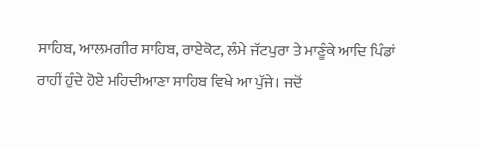ਸਾਹਿਬ, ਆਲਮਗੀਰ ਸਾਹਿਬ, ਰਾਏਕੋਟ, ਲੰਮੇ ਜੱਟਪੁਰਾ ਤੇ ਮਾਣੂੰਕੇ ਆਦਿ ਪਿੰਡਾਂ ਰਾਹੀਂ ਹੁੰਦੇ ਹੋਏ ਮਹਿਦੀਆਣਾ ਸਾਹਿਬ ਵਿਖੇ ਆ ਪੁੱਜੇ। ਜਦੋਂ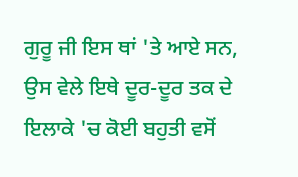ਗੁਰੂ ਜੀ ਇਸ ਥਾਂ 'ਤੇ ਆਏ ਸਨ, ਉਸ ਵੇਲੇ ਇਥੇ ਦੂਰ-ਦੂਰ ਤਕ ਦੇ ਇਲਾਕੇ 'ਚ ਕੋਈ ਬਹੁਤੀ ਵਸੋਂ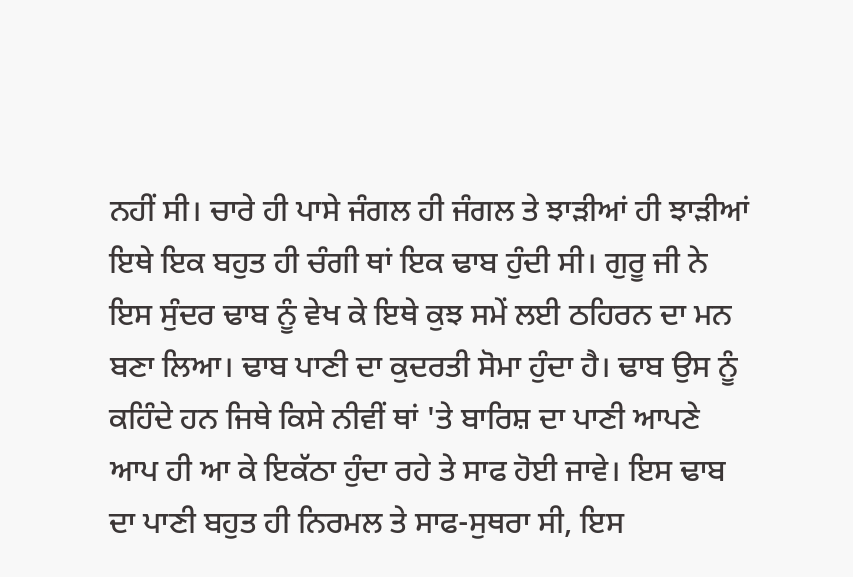ਨਹੀਂ ਸੀ। ਚਾਰੇ ਹੀ ਪਾਸੇ ਜੰਗਲ ਹੀ ਜੰਗਲ ਤੇ ਝਾੜੀਆਂ ਹੀ ਝਾੜੀਆਂ ਇਥੇ ਇਕ ਬਹੁਤ ਹੀ ਚੰਗੀ ਥਾਂ ਇਕ ਢਾਬ ਹੁੰਦੀ ਸੀ। ਗੁਰੂ ਜੀ ਨੇ ਇਸ ਸੁੰਦਰ ਢਾਬ ਨੂੰ ਵੇਖ ਕੇ ਇਥੇ ਕੁਝ ਸਮੇਂ ਲਈ ਠਹਿਰਨ ਦਾ ਮਨ ਬਣਾ ਲਿਆ। ਢਾਬ ਪਾਣੀ ਦਾ ਕੁਦਰਤੀ ਸੋਮਾ ਹੁੰਦਾ ਹੈ। ਢਾਬ ਉਸ ਨੂੰ ਕਹਿੰਦੇ ਹਨ ਜਿਥੇ ਕਿਸੇ ਨੀਵੀਂ ਥਾਂ 'ਤੇ ਬਾਰਿਸ਼ ਦਾ ਪਾਣੀ ਆਪਣੇ ਆਪ ਹੀ ਆ ਕੇ ਇਕੱਠਾ ਹੁੰਦਾ ਰਹੇ ਤੇ ਸਾਫ ਹੋਈ ਜਾਵੇ। ਇਸ ਢਾਬ ਦਾ ਪਾਣੀ ਬਹੁਤ ਹੀ ਨਿਰਮਲ ਤੇ ਸਾਫ-ਸੁਥਰਾ ਸੀ, ਇਸ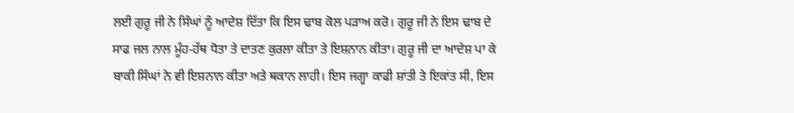ਲਈ ਗੁਰੂ ਜੀ ਨੇ ਸਿੰਘਾਂ ਨੂੰ ਆਦੇਸ਼ ਦਿੱਤਾ ਕਿ ਇਸ ਢਾਬ ਕੋਲ ਪੜਾਅ ਕਰੋ। ਗੁਰੂ ਜੀ ਨੇ ਇਸ ਢਾਬ ਦੇ ਸਾਫ ਜਲ ਨਾਲ ਮੂੰਹ-ਹੱਥ ਧੋਤਾ ਤੇ ਦਾਤਣ ਕੁਰਲਾ ਕੀਤਾ ਤੇ ਇਸ਼ਨਾਨ ਕੀਤਾ। ਗੁਰੂ ਜੀ ਦਾ ਆਦੇਸ਼ ਪਾ ਕੇ ਬਾਕੀ ਸਿੰਘਾਂ ਨੇ ਵੀ ਇਸ਼ਨਾਨ ਕੀਤਾ ਅਤੇ ਥਕਾਨ ਲਾਹੀ। ਇਸ ਜਗ੍ਹਾ ਕਾਫੀ ਸ਼ਾਂਤੀ ਤੇ ਇਕਾਂਤ ਸੀ, ਇਸ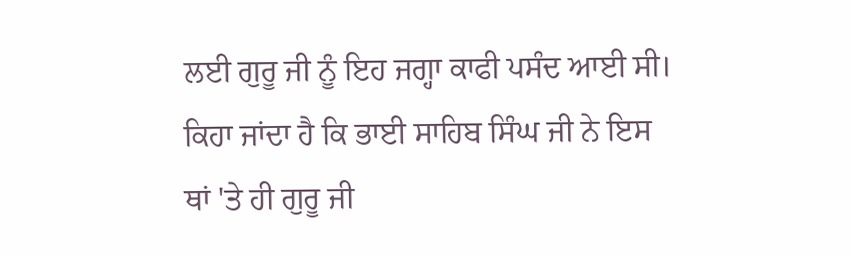ਲਈ ਗੁਰੂ ਜੀ ਨੂੰ ਇਹ ਜਗ੍ਹਾ ਕਾਫੀ ਪਸੰਦ ਆਈ ਸੀ। ਕਿਹਾ ਜਾਂਦਾ ਹੈ ਕਿ ਭਾਈ ਸਾਹਿਬ ਸਿੰਘ ਜੀ ਨੇ ਇਸ ਥਾਂ 'ਤੇ ਹੀ ਗੁਰੂ ਜੀ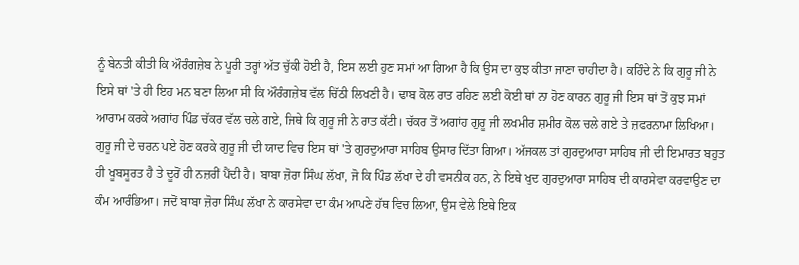ਨੂੰ ਬੇਨਤੀ ਕੀਤੀ ਕਿ ਔਰੰਗਜ਼ੇਬ ਨੇ ਪੂਰੀ ਤਰ੍ਹਾਂ ਅੱਤ ਚੁੱਕੀ ਹੋਈ ਹੈ, ਇਸ ਲਈ ਹੁਣ ਸਮਾਂ ਆ ਗਿਆ ਹੈ ਕਿ ਉਸ ਦਾ ਕੁਝ ਕੀਤਾ ਜਾਣਾ ਚਾਹੀਦਾ ਹੈ। ਕਹਿੰਦੇ ਨੇ ਕਿ ਗੁਰੂ ਜੀ ਨੇ ਇਸੇ ਥਾਂ 'ਤੇ ਹੀ ਇਹ ਮਨ ਬਣਾ ਲਿਆ ਸੀ ਕਿ ਔਰੰਗਜ਼ੇਬ ਵੱਲ ਚਿੱਠੀ ਲਿਖਣੀ ਹੈ। ਢਾਬ ਕੋਲ ਰਾਤ ਰਹਿਣ ਲਈ ਕੋਈ ਥਾਂ ਨਾ ਹੋਣ ਕਾਰਨ ਗੁਰੂ ਜੀ ਇਸ ਥਾਂ ਤੋਂ ਕੁਝ ਸਮਾਂ ਆਰਾਮ ਕਰਕੇ ਅਗਾਂਹ ਪਿੰਡ ਚੱਕਰ ਵੱਲ ਚਲੇ ਗਏ, ਜਿਥੇ ਕਿ ਗੁਰੂ ਜੀ ਨੇ ਰਾਤ ਕੱਟੀ। ਚੱਕਰ ਤੋਂ ਅਗਾਂਹ ਗੁਰੂ ਜੀ ਲਖਮੀਰ ਸ਼ਮੀਰ ਕੋਲ ਚਲੇ ਗਏ ਤੇ ਜ਼ਫਰਨਾਮਾ ਲਿਖਿਆ। ਗੁਰੂ ਜੀ ਦੇ ਚਰਨ ਪਏ ਹੋਣ ਕਰਕੇ ਗੁਰੂ ਜੀ ਦੀ ਯਾਦ ਵਿਚ ਇਸ ਥਾਂ 'ਤੇ ਗੁਰਦੁਆਰਾ ਸਾਹਿਬ ਉਸਾਰ ਦਿੱਤਾ ਗਿਆ। ਅੱਜਕਲ ਤਾਂ ਗੁਰਦੁਆਰਾ ਸਾਹਿਬ ਜੀ ਦੀ ਇਮਾਰਤ ਬਹੁਤ ਹੀ ਖੂਬਸੂਰਤ ਹੈ ਤੇ ਦੂਰੋਂ ਹੀ ਨਜ਼ਰੀਂ ਪੈਂਦੀ ਹੈ। ਬਾਬਾ ਜ਼ੋਰਾ ਸਿੰਘ ਲੱਖਾ, ਜੋ ਕਿ ਪਿੰਡ ਲੱਖਾ ਦੇ ਹੀ ਵਸਨੀਕ ਹਨ, ਨੇ ਇਥੇ ਖੁਦ ਗੁਰਦੁਆਰਾ ਸਾਹਿਬ ਦੀ ਕਾਰਸੇਵਾ ਕਰਵਾਉਣ ਦਾ ਕੰਮ ਆਰੰਭਿਆ। ਜਦੋਂ ਬਾਬਾ ਜ਼ੋਰਾ ਸਿੰਘ ਲੱਖਾ ਨੇ ਕਾਰਸੇਵਾ ਦਾ ਕੰਮ ਆਪਣੇ ਹੱਥ ਵਿਚ ਲਿਆ, ਉਸ ਵੇਲੇ ਇਥੇ ਇਕ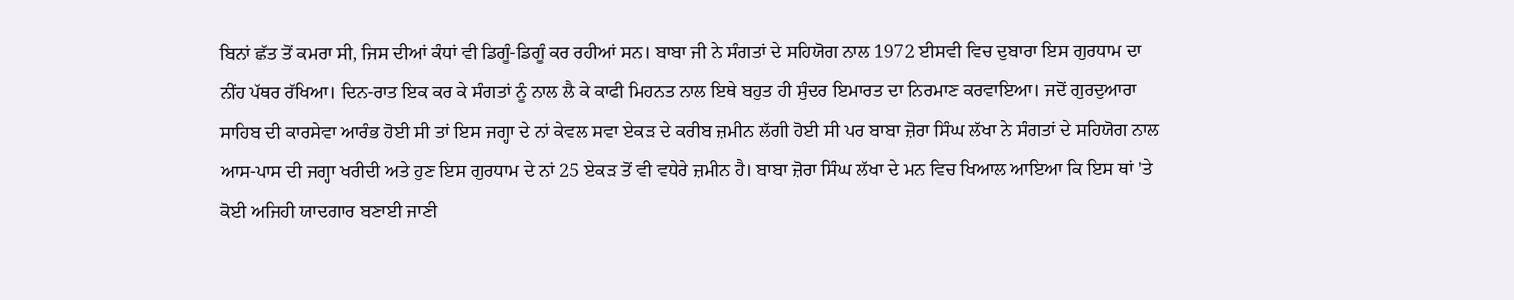ਬਿਨਾਂ ਛੱਤ ਤੋਂ ਕਮਰਾ ਸੀ, ਜਿਸ ਦੀਆਂ ਕੰਧਾਂ ਵੀ ਡਿਗੂੰ-ਡਿਗੂੰ ਕਰ ਰਹੀਆਂ ਸਨ। ਬਾਬਾ ਜੀ ਨੇ ਸੰਗਤਾਂ ਦੇ ਸਹਿਯੋਗ ਨਾਲ 1972 ਈਸਵੀ ਵਿਚ ਦੁਬਾਰਾ ਇਸ ਗੁਰਧਾਮ ਦਾ ਨੀਂਹ ਪੱਥਰ ਰੱਖਿਆ। ਦਿਨ-ਰਾਤ ਇਕ ਕਰ ਕੇ ਸੰਗਤਾਂ ਨੂੰ ਨਾਲ ਲੈ ਕੇ ਕਾਫੀ ਮਿਹਨਤ ਨਾਲ ਇਥੇ ਬਹੁਤ ਹੀ ਸੁੰਦਰ ਇਮਾਰਤ ਦਾ ਨਿਰਮਾਣ ਕਰਵਾਇਆ। ਜਦੋਂ ਗੁਰਦੁਆਰਾ ਸਾਹਿਬ ਦੀ ਕਾਰਸੇਵਾ ਆਰੰਭ ਹੋਈ ਸੀ ਤਾਂ ਇਸ ਜਗ੍ਹਾ ਦੇ ਨਾਂ ਕੇਵਲ ਸਵਾ ਏਕੜ ਦੇ ਕਰੀਬ ਜ਼ਮੀਨ ਲੱਗੀ ਹੋਈ ਸੀ ਪਰ ਬਾਬਾ ਜ਼ੋਰਾ ਸਿੰਘ ਲੱਖਾ ਨੇ ਸੰਗਤਾਂ ਦੇ ਸਹਿਯੋਗ ਨਾਲ ਆਸ-ਪਾਸ ਦੀ ਜਗ੍ਹਾ ਖਰੀਦੀ ਅਤੇ ਹੁਣ ਇਸ ਗੁਰਧਾਮ ਦੇ ਨਾਂ 25 ਏਕੜ ਤੋਂ ਵੀ ਵਧੇਰੇ ਜ਼ਮੀਨ ਹੈ। ਬਾਬਾ ਜ਼ੋਰਾ ਸਿੰਘ ਲੱਖਾ ਦੇ ਮਨ ਵਿਚ ਖਿਆਲ ਆਇਆ ਕਿ ਇਸ ਥਾਂ 'ਤੇ ਕੋਈ ਅਜਿਹੀ ਯਾਦਗਾਰ ਬਣਾਈ ਜਾਣੀ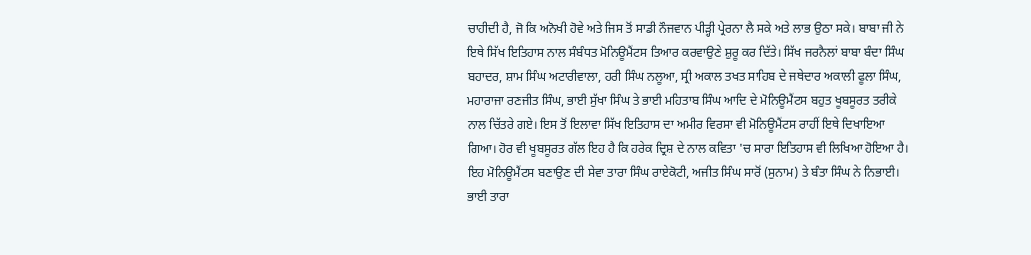ਚਾਹੀਦੀ ਹੈ, ਜੋ ਕਿ ਅਨੋਖੀ ਹੋਵੇ ਅਤੇ ਜਿਸ ਤੋਂ ਸਾਡੀ ਨੌਜਵਾਨ ਪੀੜ੍ਹੀ ਪ੍ਰੇਰਨਾ ਲੈ ਸਕੇ ਅਤੇ ਲਾਭ ਉਠਾ ਸਕੇ। ਬਾਬਾ ਜੀ ਨੇ ਇਥੇ ਸਿੱਖ ਇਤਿਹਾਸ ਨਾਲ ਸੰਬੰਧਤ ਮੋਨਿਊਮੈਂਟਸ ਤਿਆਰ ਕਰਵਾਉਣੇ ਸ਼ੁਰੂ ਕਰ ਦਿੱਤੇ। ਸਿੱਖ ਜਰਨੈਲਾਂ ਬਾਬਾ ਬੰਦਾ ਸਿੰਘ ਬਹਾਦਰ, ਸ਼ਾਮ ਸਿੰਘ ਅਟਾਰੀਵਾਲਾ, ਹਰੀ ਸਿੰਘ ਨਲੂਆ, ਸ੍ਰੀ ਅਕਾਲ ਤਖਤ ਸਾਹਿਬ ਦੇ ਜਥੇਦਾਰ ਅਕਾਲੀ ਫੂਲਾ ਸਿੰਘ, ਮਹਾਰਾਜਾ ਰਣਜੀਤ ਸਿੰਘ, ਭਾਈ ਸੁੱਖਾ ਸਿੰਘ ਤੇ ਭਾਈ ਮਹਿਤਾਬ ਸਿੰਘ ਆਦਿ ਦੇ ਮੋਨਿਊਮੈਂਟਸ ਬਹੁਤ ਖੂਬਸੂਰਤ ਤਰੀਕੇ ਨਾਲ ਚਿੱਤਰੇ ਗਏ। ਇਸ ਤੋਂ ਇਲਾਵਾ ਸਿੱਖ ਇਤਿਹਾਸ ਦਾ ਅਮੀਰ ਵਿਰਸਾ ਵੀ ਮੋਨਿਊਮੈਂਟਸ ਰਾਹੀਂ ਇਥੇ ਦਿਖਾਇਆ ਗਿਆ। ਹੋਰ ਵੀ ਖੂਬਸੂਰਤ ਗੱਲ ਇਹ ਹੈ ਕਿ ਹਰੇਕ ਦ੍ਰਿਸ਼ ਦੇ ਨਾਲ ਕਵਿਤਾ 'ਚ ਸਾਰਾ ਇਤਿਹਾਸ ਵੀ ਲਿਖਿਆ ਹੋਇਆ ਹੈ। ਇਹ ਮੋਨਿਊਮੈਂਟਸ ਬਣਾਉਣ ਦੀ ਸੇਵਾ ਤਾਰਾ ਸਿੰਘ ਰਾਏਕੋਟੀ, ਅਜੀਤ ਸਿੰਘ ਸਾਰੋਂ (ਸੁਨਾਮ) ਤੇ ਬੰਤਾ ਸਿੰਘ ਨੇ ਨਿਭਾਈ।
ਭਾਈ ਤਾਰਾ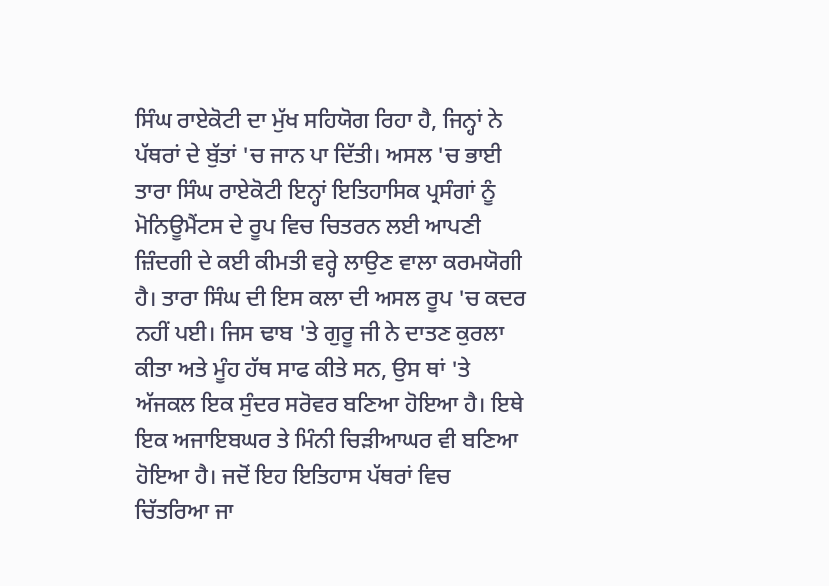ਸਿੰਘ ਰਾਏਕੋਟੀ ਦਾ ਮੁੱਖ ਸਹਿਯੋਗ ਰਿਹਾ ਹੈ, ਜਿਨ੍ਹਾਂ ਨੇ ਪੱਥਰਾਂ ਦੇ ਬੁੱਤਾਂ 'ਚ ਜਾਨ ਪਾ ਦਿੱਤੀ। ਅਸਲ 'ਚ ਭਾਈ ਤਾਰਾ ਸਿੰਘ ਰਾਏਕੋਟੀ ਇਨ੍ਹਾਂ ਇਤਿਹਾਸਿਕ ਪ੍ਰਸੰਗਾਂ ਨੂੰ ਮੋਨਿਊਮੈਂਟਸ ਦੇ ਰੂਪ ਵਿਚ ਚਿਤਰਨ ਲਈ ਆਪਣੀ ਜ਼ਿੰਦਗੀ ਦੇ ਕਈ ਕੀਮਤੀ ਵਰ੍ਹੇ ਲਾਉਣ ਵਾਲਾ ਕਰਮਯੋਗੀ ਹੈ। ਤਾਰਾ ਸਿੰਘ ਦੀ ਇਸ ਕਲਾ ਦੀ ਅਸਲ ਰੂਪ 'ਚ ਕਦਰ ਨਹੀਂ ਪਈ। ਜਿਸ ਢਾਬ 'ਤੇ ਗੁਰੂ ਜੀ ਨੇ ਦਾਤਣ ਕੁਰਲਾ ਕੀਤਾ ਅਤੇ ਮੂੰਹ ਹੱਥ ਸਾਫ ਕੀਤੇ ਸਨ, ਉਸ ਥਾਂ 'ਤੇ ਅੱਜਕਲ ਇਕ ਸੁੰਦਰ ਸਰੋਵਰ ਬਣਿਆ ਹੋਇਆ ਹੈ। ਇਥੇ ਇਕ ਅਜਾਇਬਘਰ ਤੇ ਮਿੰਨੀ ਚਿੜੀਆਘਰ ਵੀ ਬਣਿਆ ਹੋਇਆ ਹੈ। ਜਦੋਂ ਇਹ ਇਤਿਹਾਸ ਪੱਥਰਾਂ ਵਿਚ ਚਿੱਤਰਿਆ ਜਾ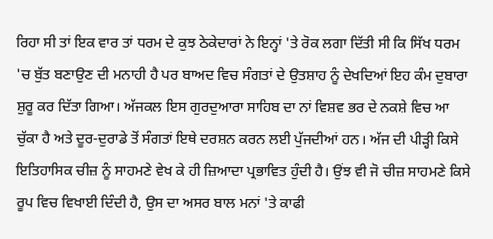ਰਿਹਾ ਸੀ ਤਾਂ ਇਕ ਵਾਰ ਤਾਂ ਧਰਮ ਦੇ ਕੁਝ ਠੇਕੇਦਾਰਾਂ ਨੇ ਇਨ੍ਹਾਂ 'ਤੇ ਰੋਕ ਲਗਾ ਦਿੱਤੀ ਸੀ ਕਿ ਸਿੱਖ ਧਰਮ 'ਚ ਬੁੱਤ ਬਣਾਉਣ ਦੀ ਮਨਾਹੀ ਹੈ ਪਰ ਬਾਅਦ ਵਿਚ ਸੰਗਤਾਂ ਦੇ ਉਤਸ਼ਾਹ ਨੂੰ ਦੇਖਦਿਆਂ ਇਹ ਕੰਮ ਦੁਬਾਰਾ ਸ਼ੁਰੂ ਕਰ ਦਿੱਤਾ ਗਿਆ। ਅੱਜਕਲ ਇਸ ਗੁਰਦੁਆਰਾ ਸਾਹਿਬ ਦਾ ਨਾਂ ਵਿਸ਼ਵ ਭਰ ਦੇ ਨਕਸ਼ੇ ਵਿਚ ਆ ਚੁੱਕਾ ਹੈ ਅਤੇ ਦੂਰ-ਦੁਰਾਡੇ ਤੋਂ ਸੰਗਤਾਂ ਇਥੇ ਦਰਸ਼ਨ ਕਰਨ ਲਈ ਪੁੱਜਦੀਆਂ ਹਨ। ਅੱਜ ਦੀ ਪੀੜ੍ਹੀ ਕਿਸੇ ਇਤਿਹਾਸਿਕ ਚੀਜ਼ ਨੂੰ ਸਾਹਮਣੇ ਵੇਖ ਕੇ ਹੀ ਜ਼ਿਆਦਾ ਪ੍ਰਭਾਵਿਤ ਹੁੰਦੀ ਹੈ। ਉਂਝ ਵੀ ਜੋ ਚੀਜ਼ ਸਾਹਮਣੇ ਕਿਸੇ ਰੂਪ ਵਿਚ ਵਿਖਾਈ ਦਿੰਦੀ ਹੈ, ਉਸ ਦਾ ਅਸਰ ਬਾਲ ਮਨਾਂ 'ਤੇ ਕਾਫੀ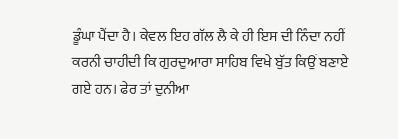ਡੂੰਘਾ ਪੈਂਦਾ ਹੈ। ਕੇਵਲ ਇਹ ਗੱਲ ਲੈ ਕੇ ਹੀ ਇਸ ਦੀ ਨਿੰਦਾ ਨਹੀਂ ਕਰਨੀ ਚਾਹੀਦੀ ਕਿ ਗੁਰਦੁਆਰਾ ਸਾਹਿਬ ਵਿਖੇ ਬੁੱਤ ਕਿਉਂ ਬਣਾਏ ਗਏ ਹਨ। ਫੇਰ ਤਾਂ ਦੁਨੀਆ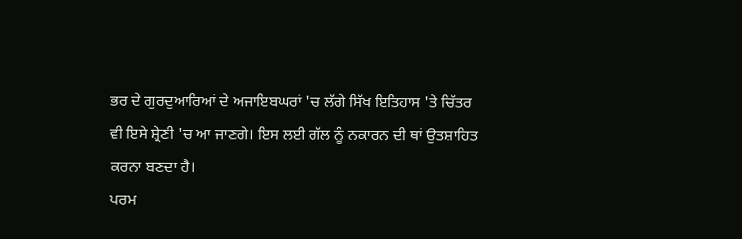ਭਰ ਦੇ ਗੁਰਦੁਆਰਿਆਂ ਦੇ ਅਜਾਇਬਘਰਾਂ 'ਚ ਲੱਗੇ ਸਿੱਖ ਇਤਿਹਾਸ 'ਤੇ ਚਿੱਤਰ ਵੀ ਇਸੇ ਸ਼੍ਰੇਣੀ 'ਚ ਆ ਜਾਣਗੇ। ਇਸ ਲਈ ਗੱਲ ਨੂੰ ਨਕਾਰਨ ਦੀ ਥਾਂ ਉਤਸ਼ਾਹਿਤ ਕਰਨਾ ਬਣਦਾ ਹੈ।
ਪਰਮ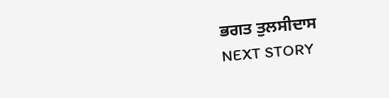ਭਗਤ ਤੁਲਸੀਦਾਸ
NEXT STORY